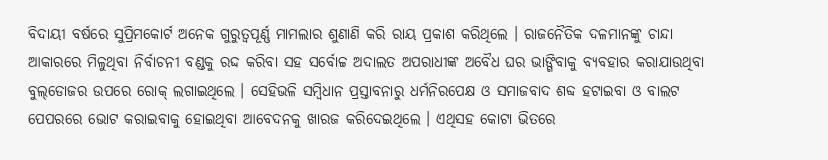ବିଦାୟୀ ବର୍ଷରେ ସୁପ୍ରିମକୋର୍ଟ ଅନେକ ଗୁରୁତ୍ୱପୂର୍ଣ୍ଣ ମାମଲାର ଶୁଣାଣି କରି ରାୟ ପ୍ରକାଶ କରିଥିଲେ । ରାଜନୈତିକ ଦଳମାନଙ୍କୁ ଚାନ୍ଦା ଆକାରରେ ମିଳୁଥିବା ନିର୍ବାଚନୀ ବଣ୍ଡକୁ ରଦ୍ଦ କରିବା ସହ ସର୍ବୋଚ୍ଚ ଅଦାଲତ ଅପରାଧୀଙ୍କ ଅବୈଧ ଘର ଭାଙ୍ଗିବାକୁ ବ୍ୟବହାର କରାଯାଉଥିବା ବୁଲ୍‌ଡୋଜର ଉପରେ ରୋକ୍‌ ଲଗାଇଥିଲେ । ସେହିଭଳି ସମ୍ବିଧାନ ପ୍ରସ୍ତାବନାରୁ ଧର୍ମନିରପେକ୍ଷ ଓ ସମାଜବାଦ ଶବ୍ଦ ହଟାଇବା ଓ ବାଲଟ ପେପରରେ ଭୋଟ କରାଇବାକୁ ହୋଇଥିବା ଆବେଦନକୁ ଖାରଜ କରିଦେଇଥିଲେ । ଏଥିସହ କୋଟା ଭିତରେ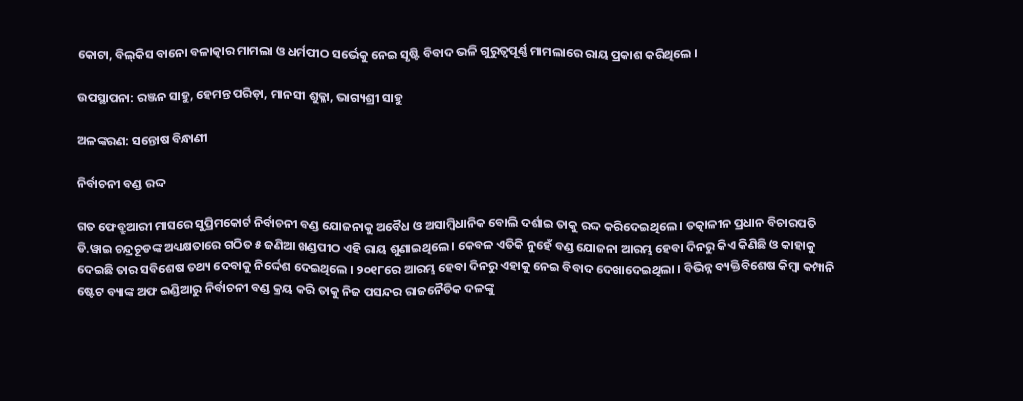କୋଟା, ବିଲ୍‌କିସ ବାନୋ ବଳାତ୍କାର ମାମଲା ଓ ଧର୍ମପୀଠ ସର୍ଭେକୁ ନେଇ ସୃଷ୍ଟି ବିବାଦ ଭଳି ଗୁରୁତ୍ୱପୂର୍ଣ୍ଣ ମାମଲାରେ ରାୟ ପ୍ରକାଶ କରିଥିଲେ ।

ଉପସ୍ଥାପନା: ରଞ୍ଜନ ସାହୁ, ହେମନ୍ତ ପରିଡ଼ା, ମାନସୀ ଶୁକ୍ଳା, ଭାଗ୍ୟଶ୍ରୀ ସାହୁ

ଅଳଙ୍କରଣ: ସନ୍ତୋଷ ବିନ୍ଧାଣୀ

ନିର୍ବାଚନୀ ବଣ୍ଡ ରଦ୍ଦ

ଗତ ଫେବ୍ରୁଆରୀ ମାସରେ ସୁପ୍ରିମକୋର୍ଟ ନିର୍ବାଚନୀ ବଣ୍ଡ ଯୋଜନାକୁ ଅବୈଧ ଓ ଅସାମ୍ବିଧାନିକ ବୋଲି ଦର୍ଶାଇ ତାକୁ ରଦ୍ଦ କରିଦେଇଥିଲେ । ତତ୍କାଳୀନ ପ୍ରଧାନ ବିଚାରପତି ଡି.ୱାଇ ଚନ୍ଦ୍ରଚୂଡଙ୍କ ଅଧ୍ୟକ୍ଷତାରେ ଗଠିତ ୫ ଜଣିଆ ଖଣ୍ଡପୀଠ ଏହି ରାୟ ଶୁଣାଇଥିଲେ । କେବଳ ଏତିକି ନୁହେଁ ବଣ୍ଡ ଯୋଜନା ଆରମ୍ଭ ହେବା ଦିନରୁ କିଏ କିଣିଛି ଓ କାହାକୁ ଦେଇଛି ତାର ସବିଶେଷ ତଥ୍ୟ ଦେବାକୁ ନିର୍ଦ୍ଦେଶ ଦେଇଥିଲେ । ୨୦୧୮ରେ ଆରମ୍ଭ ହେବା ଦିନରୁ ଏହାକୁ ନେଇ ବିବାଦ ଦେଖାଦେଇଥିଲା । ବିଭିନ୍ନ ବ୍ୟକ୍ତିବିଶେଷ କିମ୍ବା କମ୍ପାନି ଷ୍ଟେଟ ବ୍ୟାଙ୍କ ଅଫ ଇଣ୍ଡିଆରୁ ନିର୍ବାଚନୀ ବଣ୍ଡ କ୍ରୟ କରି ତାକୁ ନିଜ ପସନ୍ଦର ରାଜନୈତିକ ଦଳଙ୍କୁ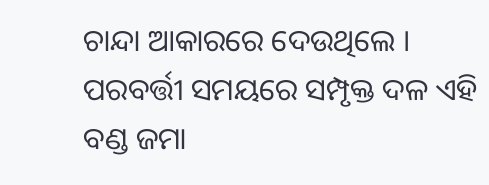ଚାନ୍ଦା ଆକାରରେ ଦେଉଥିଲେ । ପରବର୍ତ୍ତୀ ସମୟରେ ସମ୍ପୃକ୍ତ ଦଳ ଏହି ବଣ୍ଡ ଜମା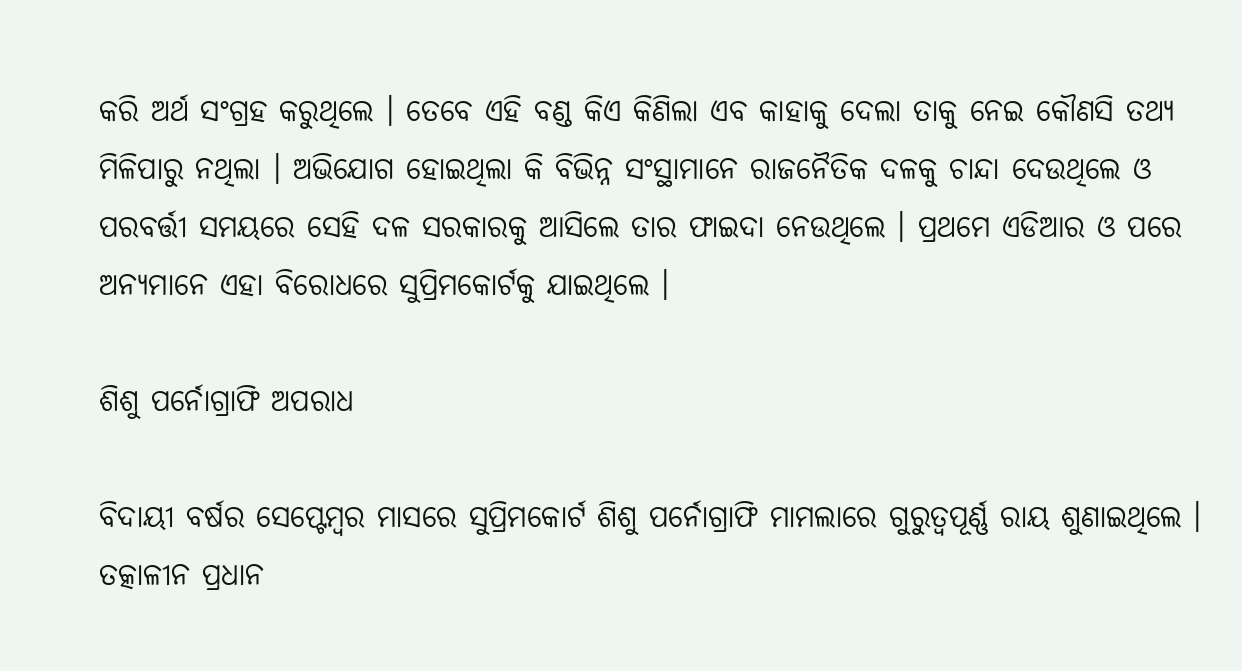କରି ଅର୍ଥ ସଂଗ୍ରହ କରୁଥିଲେ । ତେବେ ଏହି ବଣ୍ଡ କିଏ କିଣିଲା ଏବ କାହାକୁ ଦେଲା ତାକୁ ନେଇ କୌଣସି ତଥ୍ୟ ମିଳିପାରୁ ନଥିଲା । ଅଭିଯୋଗ ହୋଇଥିଲା କି ବିଭିନ୍ନ ସଂସ୍ଥାମାନେ ରାଜନୈତିକ ଦଳକୁ ଚାନ୍ଦା ଦେଉଥିଲେ ଓ ପରବର୍ତ୍ତୀ ସମୟରେ ସେହି ଦଳ ସରକାରକୁ ଆସିଲେ ତାର ଫାଇଦା ନେଉଥିଲେ । ପ୍ରଥମେ ଏଡିଆର ଓ ପରେ ଅନ୍ୟମାନେ ଏହା ବିରୋଧରେ ସୁପ୍ରିମକୋର୍ଟକୁ ଯାଇଥିଲେ ।

ଶିଶୁ ପର୍ନୋଗ୍ରାଫି ଅପରାଧ

ବିଦାୟୀ ବର୍ଷର ସେପ୍ଟେମ୍ବର ମାସରେ ସୁପ୍ରିମକୋର୍ଟ ଶିଶୁ ପର୍ନୋଗ୍ରାଫି ମାମଲାରେ ଗୁରୁତ୍ୱପୂର୍ଣ୍ଣ ରାୟ ଶୁଣାଇଥିଲେ । ତତ୍କାଳୀନ ପ୍ରଧାନ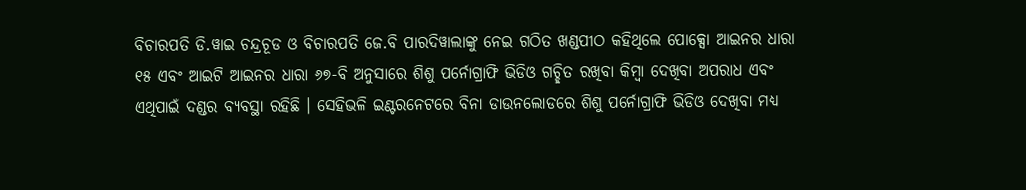ବିଚାରପତି ଡି.ୱାଇ ଚନ୍ଦ୍ରଚୂଡ ଓ ବିଚାରପତି ଜେ.ବି ପାରଦିୱାଲାଙ୍କୁ ନେଇ ଗଠିତ ଖଣ୍ଡପୀଠ କହିଥିଲେ ପୋକ୍ସୋ ଆଇନର ଧାରା ୧୫ ଏବଂ ଆଇଟି ଆଇନର ଧାରା ୬୭-ବି ଅନୁସାରେ ଶିଶୁ ପର୍ନୋଗ୍ରାଫି ଭିଡିଓ ଗଚ୍ଛିତ ରଖିବା କିମ୍ବା ଦେଖିବା ଅପରାଧ ଏବଂ ଏଥିପାଇଁ ଦଣ୍ଡର ବ୍ୟବସ୍ଥା ରହିଛି । ସେହିଭଳି ଇଣ୍ଟରନେଟରେ ବିନା ଡାଉନଲୋଡରେ ଶିଶୁ ପର୍ନୋଗ୍ରାଫି ଭିଡିଓ ଦେଖିବା ମଧ୍ୟ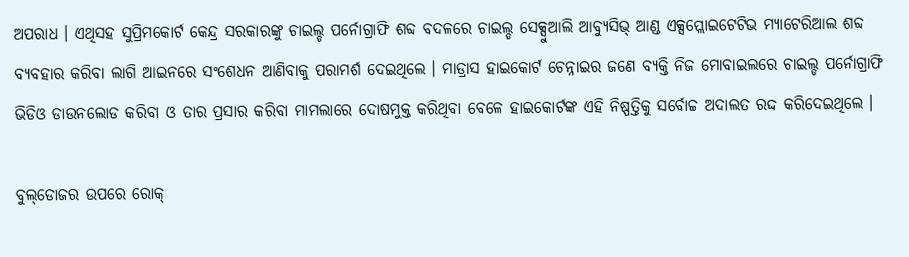ଅପରାଧ । ଏଥିସହ ସୁପ୍ରିମକୋର୍ଟ କେନ୍ଦ୍ର ସରକାରଙ୍କୁ ଚାଇଲ୍ଡ ପର୍ନୋଗ୍ରାଫି ଶବ୍ଦ ବଦଳରେ ଚାଇଲ୍ଡ ସେକ୍ସୁଆଲି ଆବ୍ୟୁସିଭ୍‌ ଆଣ୍ଡ ଏକ୍ସପ୍ଲୋଇଟେଟିଭ ମ୍ୟାଟେରିଆଲ ଶବ୍ଦ ବ୍ୟବହାର କରିବା ଲାଗି ଆଇନରେ ସଂଶେଧନ ଆଣିବାକୁ ପରାମର୍ଶ ଦେଇଥିଲେ । ମାଡ୍ରାସ ହାଇକୋର୍ଟ ଚେନ୍ନାଇର ଜଣେ ବ୍ୟକ୍ତି ନିଜ ମୋବାଇଲରେ ଚାଇଲ୍ଡ ପର୍ନୋଗ୍ରାଫି ଭିଡିଓ ଡାଉନଲୋଡ କରିବା ଓ ତାର ପ୍ରସାର କରିବା ମାମଲାରେ ଦୋଷମୁକ୍ତ କରିଥିବା ବେଳେ ହାଇକୋର୍ଟଙ୍କ ଏହି ନିଷ୍ପତ୍ତିକୁ ସର୍ବୋଚ୍ଚ ଅଦାଲତ ରଦ୍ଦ କରିଦେଇଥିଲେ ।

ବୁଲ୍‌ଡୋଜର ଉପରେ ରୋକ୍‌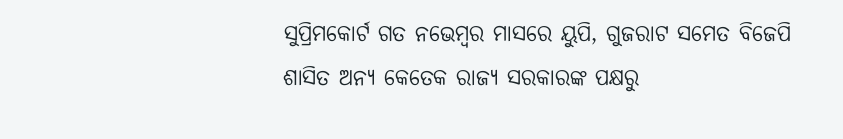ସୁପ୍ରିମକୋର୍ଟ ଗତ ନଭେମ୍ବର ମାସରେ ୟୁପି, ଗୁଜରାଟ ସମେତ ବିଜେପି ଶାସିତ ଅନ୍ୟ କେତେକ ରାଜ୍ୟ ସରକାରଙ୍କ ପକ୍ଷରୁ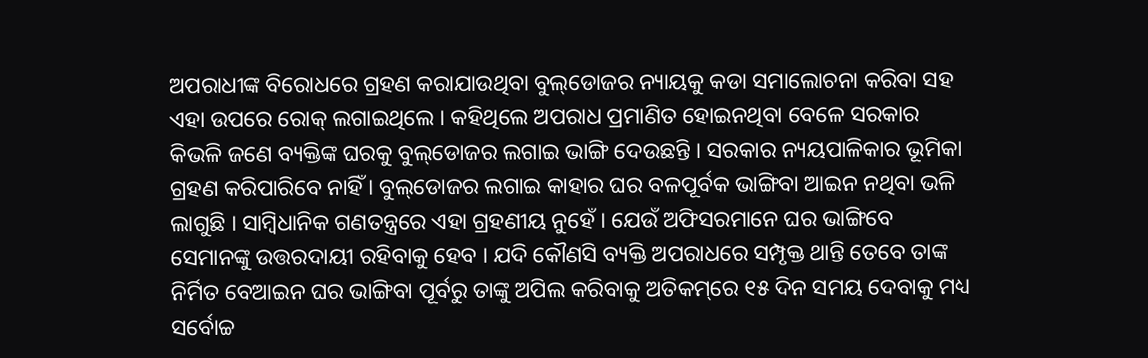ଅପରାଧୀଙ୍କ ବିରୋଧରେ ଗ୍ରହଣ କରାଯାଉଥିବା ବୁଲ୍‌ଡୋଜର ନ୍ୟାୟକୁ କଡା ସମାଲୋଚନା କରିବା ସହ ଏହା ଉପରେ ରୋକ୍‌ ଲଗାଇଥିଲେ । କହିଥିଲେ ଅପରାଧ ପ୍ରମାଣିତ ହୋଇନଥିବା ବେଳେ ସରକାର କିଭଳି ଜଣେ ବ୍ୟକ୍ତିଙ୍କ ଘରକୁ ବୁଲ୍‌ଡୋଜର ଲଗାଇ ଭାଙ୍ଗି ଦେଉଛନ୍ତି । ସରକାର ନ୍ୟୟପାଳିକାର ଭୂମିକା ଗ୍ରହଣ କରିପାରିବେ ନାହିଁ । ବୁଲ୍‌ଡୋଜର ଲଗାଇ କାହାର ଘର ବଳପୂର୍ବକ ଭାଙ୍ଗିବା ଆଇନ ନଥିବା ଭଳି ଲାଗୁଛି । ସାମ୍ବିଧାନିକ ଗଣତନ୍ତ୍ରରେ ଏହା ଗ୍ରହଣୀୟ ନୁହେଁ । ଯେଉଁ ଅଫିସରମାନେ ଘର ଭାଙ୍ଗିବେ ସେମାନଙ୍କୁ ଉତ୍ତରଦାୟୀ ରହିବାକୁ ହେବ । ଯଦି କୌଣସି ବ୍ୟକ୍ତି ଅପରାଧରେ ସମ୍ପୃକ୍ତ ଥାନ୍ତି ତେବେ ତାଙ୍କ ନିର୍ମିତ ବେଆଇନ ଘର ଭାଙ୍ଗିବା ପୂର୍ବରୁ ତାଙ୍କୁ ଅପିଲ କରିବାକୁ ଅତିକମ୍‌ରେ ୧୫ ଦିନ ସମୟ ଦେବାକୁ ମଧ୍ୟ ସର୍ବୋଚ୍ଚ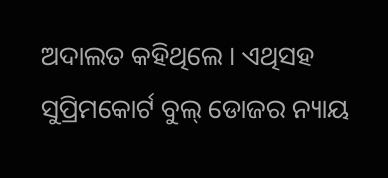ଅଦାଲତ କହିଥିଲେ । ଏଥିସହ ସୁପ୍ରିମକୋର୍ଟ ବୁଲ୍‌ ଡୋଜର ନ୍ୟାୟ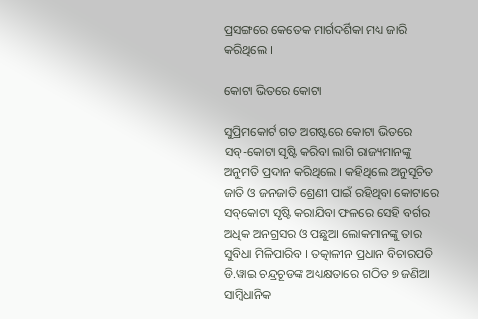ପ୍ରସଙ୍ଗରେ କେତେକ ମାର୍ଗଦର୍ଶିକା ମଧ୍ୟ ଜାରି କରିଥିଲେ ।

କୋଟା ଭିତରେ କୋଟା

ସୁପ୍ରିମକୋର୍ଟ ଗତ ଅଗଷ୍ଟରେ କୋଟା ଭିତରେ ସବ୍‌-କୋଟା ସୃଷ୍ଟି କରିବା ଲାଗି ରାଜ୍ୟମାନଙ୍କୁ ଅନୁମତି ପ୍ରଦାନ କରିଥିଲେ । କହିଥିଲେ ଅନୁସୂଚିତ ଜାତି ଓ ଜନଜାତି ଶ୍ରେଣୀ ପାଇଁ ରହିଥିବା କୋଟାରେ ସବ୍‌କୋଟା ସୃଷ୍ଟି କରାଯିବା ଫଳରେ ସେହି ବର୍ଗର ଅଧିକ ଅନଗ୍ରସର ଓ ପଛୁଆ ଲୋକମାନଙ୍କୁ ତାର ସୁବିଧା ମିଳିପାରିବ । ତତ୍କାଳୀନ ପ୍ରଧାନ ବିଚାରପତି ଡି.ୱାଇ ଚନ୍ଦ୍ରଚୂଡଙ୍କ ଅଧ୍ୟକ୍ଷତାରେ ଗଠିତ ୭ ଜଣିଆ ସାମ୍ବିଧାନିକ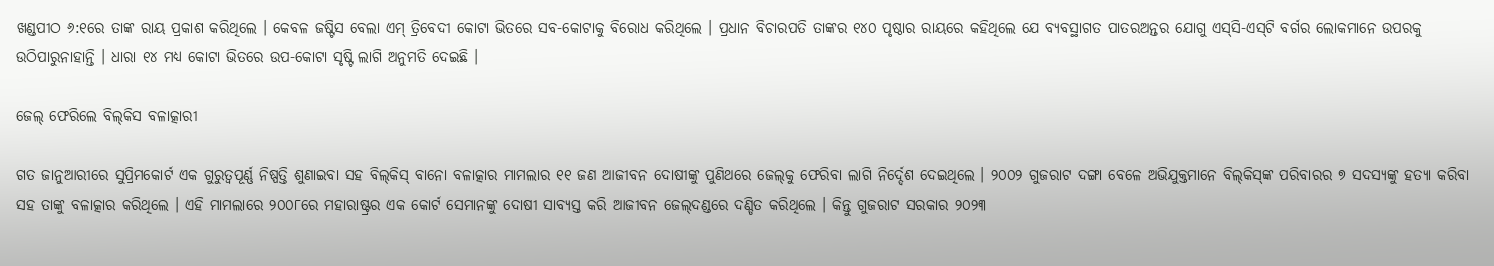ଖଣ୍ଡପୀଠ ୬:୧ରେ ତାଙ୍କ ରାୟ ପ୍ରକାଶ କରିଥିଲେ । କେବଳ ଜଷ୍ଟିସ ବେଲା ଏମ୍‌ ତ୍ରିବେଦୀ କୋଟା ଭିତରେ ସବ-କୋଟାକୁ ବିରୋଧ କରିଥିଲେ । ପ୍ରଧାନ ବିଚାରପତି ତାଙ୍କର ୧୪୦ ପୃଷ୍ଠାର ରାୟରେ କହିଥିଲେ ଯେ ବ୍ୟବସ୍ଥାଗତ ପାତରଅନ୍ତର ଯୋଗୁ ଏସ୍‌ସି-ଏସ୍‌ଟି ବର୍ଗର ଲୋକମାନେ ଉପରକୁ ଉଠିପାରୁନାହାନ୍ତି । ଧାରା ୧୪ ମଧ୍ୟ କୋଟା ଭିତରେ ଉପ-କୋଟା ସୃଷ୍ଟି ଲାଗି ଅନୁମତି ଦେଇଛି ।

ଜେଲ୍‌ ଫେରିଲେ ବିଲ୍‌କିସ ବଳାତ୍କାରୀ

ଗତ ଜାନୁଆରୀରେ ସୁପ୍ରିମକୋର୍ଟ ଏକ ଗୁରୁତ୍ୱପୂର୍ଣ୍ଣ ନିଷ୍ପତ୍ତି ଶୁଣାଇବା ସହ ବିଲ୍‌କିସ୍‌ ବାନୋ ବଳାତ୍କାର ମାମଲାର ୧୧ ଜଣ ଆଜୀବନ ଦୋଷୀଙ୍କୁ ପୁଣିଥରେ ଜେଲ୍‌କୁ ଫେରିବା ଲାଗି ନିର୍ଦ୍ଦେଶ ଦେଇଥିଲେ । ୨୦୦୨ ଗୁଜରାଟ ଦଙ୍ଗା ବେଳେ ଅଭିଯୁକ୍ତମାନେ ବିଲ୍‌କିସ୍‌ଙ୍କ ପରିବାରର ୭ ସଦସ୍ୟଙ୍କୁ ହତ୍ୟା କରିବା ସହ ତାଙ୍କୁ ବଳାତ୍କାର କରିଥିଲେ । ଏହି ମାମଲାରେ ୨୦୦୮ରେ ମହାରାଷ୍ଟ୍ରର ଏକ କୋର୍ଟ ସେମାନଙ୍କୁ ଦୋଷୀ ସାବ୍ୟସ୍ତ କରି ଆଜୀବନ ଜେଲ୍‌ଦଣ୍ଡରେ ଦଣ୍ଡିତ କରିଥିଲେ । କିନ୍ତୁ ଗୁଜରାଟ ସରକାର ୨୦୨୩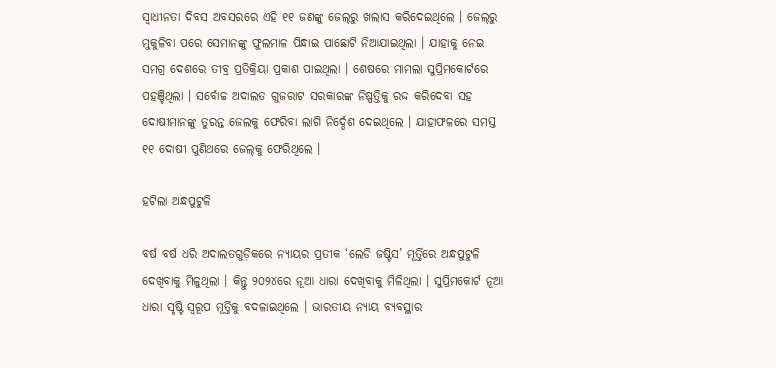ସ୍ୱାଧୀନତା ଦିବସ ଅବସରରେ ଏହି ୧୧ ଜଣଙ୍କୁ ଜେଲ୍‌ରୁ ଖଲାସ କରିଦେଇଥିଲେ । ଜେଲ୍‌ରୁ ମୁକୁଳିବା ପରେ ସେମାନଙ୍କୁ ଫୁଲମାଳ ପିନ୍ଧାଇ ପାଛୋଟି ନିଆଯାଇଥିଲା । ଯାହାକୁ ନେଇ ସମଗ୍ର ଦେଶରେ ତୀବ୍ର ପ୍ରତିକ୍ରିୟା ପ୍ରକାଶ ପାଇଥିଲା । ଶେଷରେ ମାମଲା ସୁପ୍ରିମକୋର୍ଟରେ ପହଞ୍ଚିଥିଲା । ସର୍ବୋଚ୍ଚ ଅଦାଲତ ଗୁଜରାଟ ସରକାରଙ୍କ ନିଷ୍ପତ୍ତିକୁ ରଦ୍ଦ କରିଦେବା ସହ ଦୋଷୀମାନଙ୍କୁ ତୁରନ୍ତ ଜେଲକୁ ଫେରିବା ଲାଗି ନିର୍ଦ୍ଦେଶ ଦେଇଥିଲେ । ଯାହାଫଳରେ ସମସ୍ତ ୧୧ ଦୋଷୀ ପୁଣିଥରେ ଜେଲ୍‌କୁ ଫେରିଥିଲେ ।

ହଟିଲା ଅନ୍ଧପୁଟୁଳି

ବର୍ଷ ବର୍ଷ ଧରି ଅଦାଲତଗୁଡ଼ିକରେ ନ୍ୟାୟର ପ୍ରତୀକ ‘ଲେଡି ଜଷ୍ଟିସ’ ମୂର୍ତ୍ତିରେ ଅନ୍ଧପୁଟୁଳି ଦେଖିବାକୁ ମିଳୁଥିଲା । କିନ୍ତୁ ୨୦୨୪ରେ ନୂଆ ଧାରା ଦେଖିବାକୁ ମିଳିଥିଲା । ସୁପ୍ରିମକୋର୍ଟ ନୂଆ ଧାରା ସୃଷ୍ଟି ସ୍ୱରୂପ ମୂର୍ତ୍ତିକୁ ବଦଳାଇଥିଲେ । ଭାରତୀୟ ନ୍ୟାୟ ବ୍ୟବସ୍ଥାର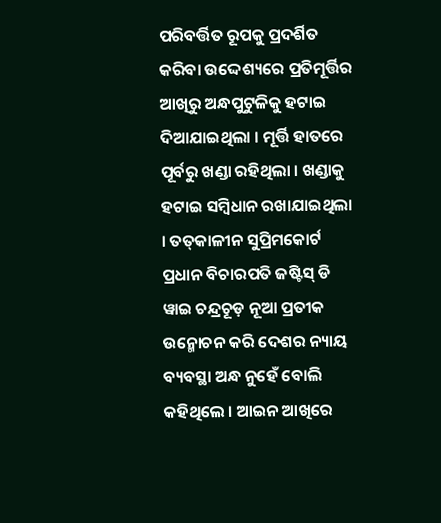ପରିବର୍ତ୍ତିତ ରୂପକୁ ପ୍ରଦର୍ଶିତ କରିବା ଉଦ୍ଦେଶ୍ୟରେ ପ୍ରତିମୂର୍ତ୍ତିର ଆଖିରୁ ଅନ୍ଧପୁଟୁଳିକୁ ହଟାଇ ଦିଆଯାଇଥିଲା । ମୂର୍ତ୍ତି ହାତରେ ପୂର୍ବରୁ ଖଣ୍ଡା ରହିଥିଲା । ଖଣ୍ଡାକୁ ହଟାଇ ସମ୍ବିଧାନ ରଖାଯାଇଥିଲା । ତତ୍‌କାଳୀନ ସୁପ୍ରିମକୋର୍ଟ ପ୍ରଧାନ ବିଚାରପତି ଜଷ୍ଟିସ୍‌ ଡି ୱାଇ ଚନ୍ଦ୍ରଚୂଡ଼ ନୂଆ ପ୍ରତୀକ ଉନ୍ମୋଚନ କରି ଦେଶର ନ୍ୟାୟ ବ୍ୟବସ୍ଥା ଅନ୍ଧ ନୁହେଁ ବୋଲି କହିଥିଲେ । ଆଇନ ଆଖିରେ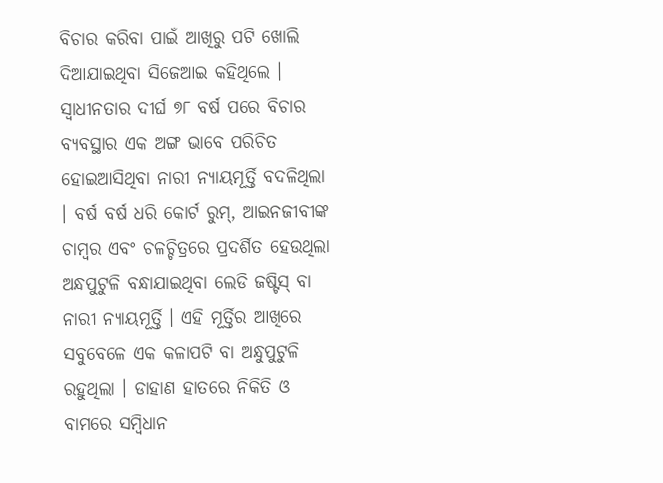ବିଚାର କରିବା ପାଇଁ ଆଖିରୁ ପଟି ଖୋଲି ଦିଆଯାଇଥିବା ସିଜେଆଇ କହିଥିଲେ । ସ୍ୱାଧୀନତାର ଦୀର୍ଘ ୭୮ ବର୍ଷ ପରେ ବିଚାର ବ୍ୟବସ୍ଥାର ଏକ ଅଙ୍ଗ ଭାବେ ପରିଚିତ ହୋଇଆସିଥିବା ନାରୀ ନ୍ୟାୟମୂର୍ତ୍ତି ବଦଳିଥିଲା । ବର୍ଷ ବର୍ଷ ଧରି କୋର୍ଟ ରୁମ୍‌, ଆଇନଜୀବୀଙ୍କ ଚାମ୍ବର ଏବଂ ଚଳଚ୍ଚିତ୍ରରେ ପ୍ରଦର୍ଶିତ ହେଉଥିଲା ଅନ୍ଧପୁଟୁଳି ବନ୍ଧାଯାଇଥିବା ଲେଡି ଜଷ୍ଟିସ୍‌ ବା ନାରୀ ନ୍ୟାୟମୂର୍ତ୍ତି । ଏହି ମୂର୍ତ୍ତିର ଆଖିରେ ସବୁବେଳେ ଏକ କଳାପଟି ବା ଅନ୍ଧୁପୁଟୁଳି ରହୁଥିଲା । ଡାହାଣ ହାତରେ ନିକିତି ଓ ବାମରେ ସମ୍ବିଧାନ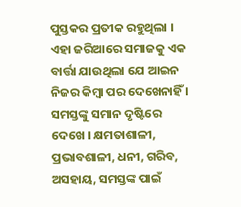ପୁସ୍ତକର ପ୍ରତୀକ ରହୁଥିଲା । ଏହା ଜରିଆରେ ସମାଜକୁ ଏକ ବାର୍ତ୍ତା ଯାଉଥିଲା ଯେ ଆଇନ ନିଜର କିମ୍ବା ପର ଦେଖେନାହିଁ । ସମସ୍ତଙ୍କୁ ସମାନ ଦୃଷ୍ଟିରେ ଦେଖେ । କ୍ଷମତାଶାଳୀ, ପ୍ରଭାବଶାଳୀ, ଧନୀ, ଗରିବ, ଅସହାୟ, ସମସ୍ତଙ୍କ ପାଇଁ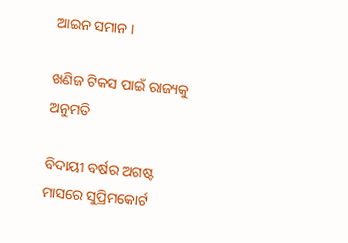ଆଇନ ସମାନ ।

ଖଣିଜ ଟିକସ ପାଇଁ ରାଜ୍ୟକୁ ଅନୁମତି

ବିଦାୟୀ ବର୍ଷର ଅଗଷ୍ଟ ମାସରେ ସୁପ୍ରିମକୋର୍ଟ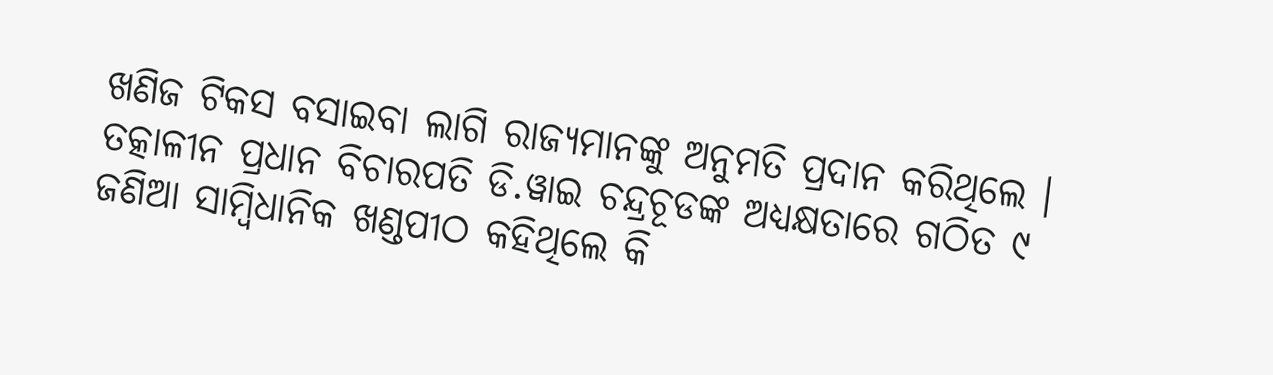ଖଣିଜ ଟିକସ ବସାଇବା ଲାଗି ରାଜ୍ୟମାନଙ୍କୁ ଅନୁମତି ପ୍ରଦାନ କରିଥିଲେ । ତତ୍କାଳୀନ ପ୍ରଧାନ ବିଚାରପତି ଡି.ୱାଇ ଚନ୍ଦ୍ରଚୂଡଙ୍କ ଅଧ୍ୟକ୍ଷତାରେ ଗଠିତ ୯ ଜଣିଆ ସାମ୍ବିଧାନିକ ଖଣ୍ଡପୀଠ କହିଥିଲେ କି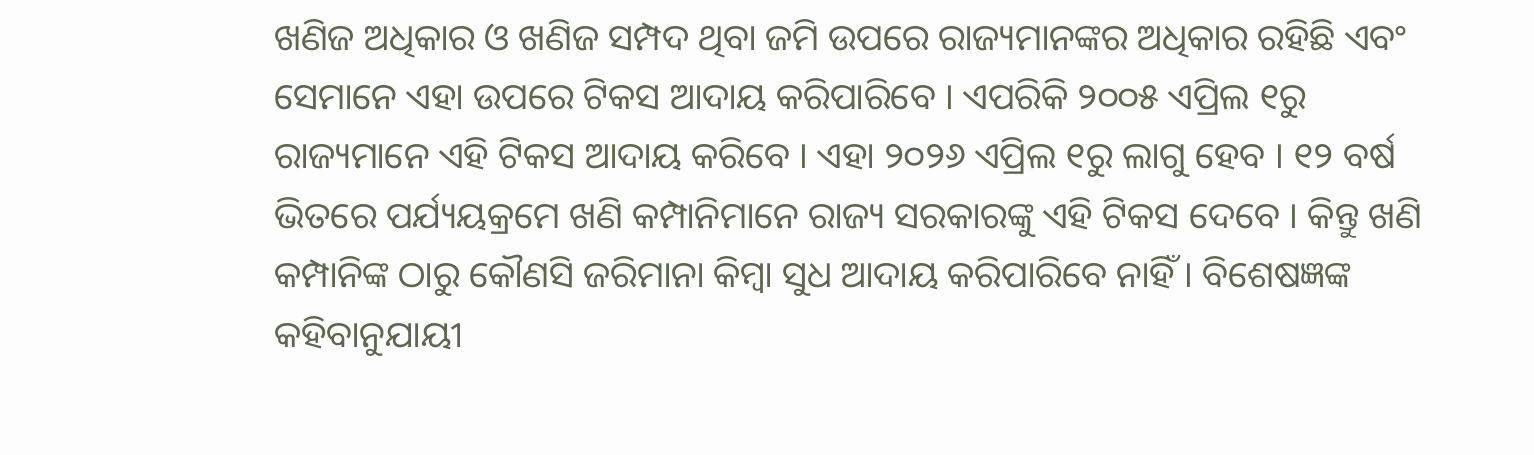ଖଣିଜ ଅଧିକାର ଓ ଖଣିଜ ସମ୍ପଦ ଥିବା ଜମି ଉପରେ ରାଜ୍ୟମାନଙ୍କର ଅଧିକାର ରହିଛି ଏବଂ ସେମାନେ ଏହା ଉପରେ ଟିକସ ଆଦାୟ କରିପାରିବେ । ଏପରିକି ୨୦୦୫ ଏପ୍ରିଲ ୧ରୁ ରାଜ୍ୟମାନେ ଏହି ଟିକସ ଆଦାୟ କରିବେ । ଏହା ୨୦୨୬ ଏପ୍ରିଲ ୧ରୁ ଲାଗୁ ହେବ । ୧୨ ବର୍ଷ ଭିତରେ ପର୍ଯ୍ୟୟକ୍ରମେ ଖଣି କମ୍ପାନିମାନେ ରାଜ୍ୟ ସରକାରଙ୍କୁ ଏହି ଟିକସ ଦେବେ । କିନ୍ତୁ ଖଣି କମ୍ପାନିଙ୍କ ଠାରୁ କୌଣସି ଜରିମାନା କିମ୍ବା ସୁଧ ଆଦାୟ କରିପାରିବେ ନାହିଁ । ବିଶେଷଜ୍ଞଙ୍କ କହିବାନୁଯାୟୀ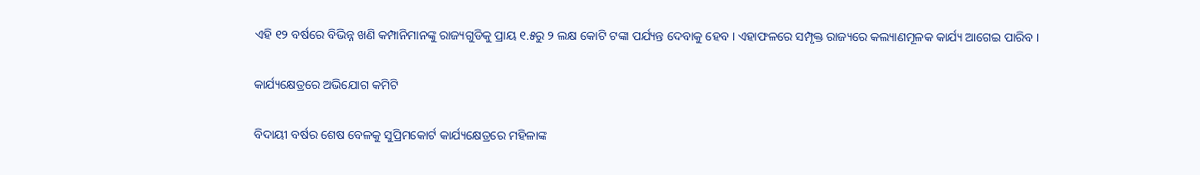ଏହି ୧୨ ବର୍ଷରେ ବିଭିନ୍ନ ଖଣି କମ୍ପାନିମାନଙ୍କୁ ରାଜ୍ୟଗୁଡିକୁ ପ୍ରାୟ ୧.୫ରୁ ୨ ଲକ୍ଷ କୋଟି ଟଙ୍କା ପର୍ଯ୍ୟନ୍ତ ଦେବାକୁ ହେବ । ଏହାଫଳରେ ସମ୍ପୃକ୍ତ ରାଜ୍ୟରେ କଲ୍ୟାଣମୂଳକ କାର୍ଯ୍ୟ ଆଗେଇ ପାରିବ ।

କାର୍ଯ୍ୟକ୍ଷେତ୍ରରେ ଅଭିଯୋଗ କମିଟି

ବିଦାୟୀ ବର୍ଷର ଶେଷ ବେଳକୁ ସୁପ୍ରିମକୋର୍ଟ କାର୍ଯ୍ୟକ୍ଷେତ୍ରରେ ମହିଳାଙ୍କ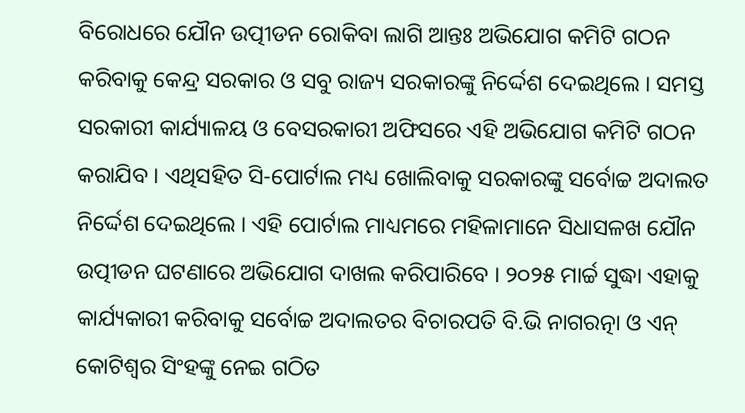ବିରୋଧରେ ଯୌନ ଉତ୍ପୀଡନ ରୋକିବା ଲାଗି ଆନ୍ତଃ ଅଭିଯୋଗ କମିଟି ଗଠନ କରିବାକୁ କେନ୍ଦ୍ର ସରକାର ଓ ସବୁ ରାଜ୍ୟ ସରକାରଙ୍କୁ ନିର୍ଦ୍ଦେଶ ଦେଇଥିଲେ । ସମସ୍ତ ସରକାରୀ କାର୍ଯ୍ୟାଳୟ ଓ ବେସରକାରୀ ଅଫିସରେ ଏହି ଅଭିଯୋଗ କମିଟି ଗଠନ କରାଯିବ । ଏଥିସହିତ ସି-ପୋର୍ଟାଲ ମଧ୍ୟ ଖୋଲିବାକୁ ସରକାରଙ୍କୁ ସର୍ବୋଚ୍ଚ ଅଦାଲତ ନିର୍ଦ୍ଦେଶ ଦେଇଥିଲେ । ଏହି ପୋର୍ଟାଲ ମାଧ୍ୟମରେ ମହିଳାମାନେ ସିଧାସଳଖ ଯୌନ ଉତ୍ପୀଡନ ଘଟଣାରେ ଅଭିଯୋଗ ଦାଖଲ କରିପାରିବେ । ୨୦୨୫ ମାର୍ଚ୍ଚ ସୁଦ୍ଧା ଏହାକୁ କାର୍ଯ୍ୟକାରୀ କରିବାକୁ ସର୍ବୋଚ୍ଚ ଅଦାଲତର ବିଚାରପତି ବି.ଭି ନାଗରତ୍ନା ଓ ଏନ୍‌ କୋଟିଶ୍ୱର ସିଂହଙ୍କୁ ନେଇ ଗଠିତ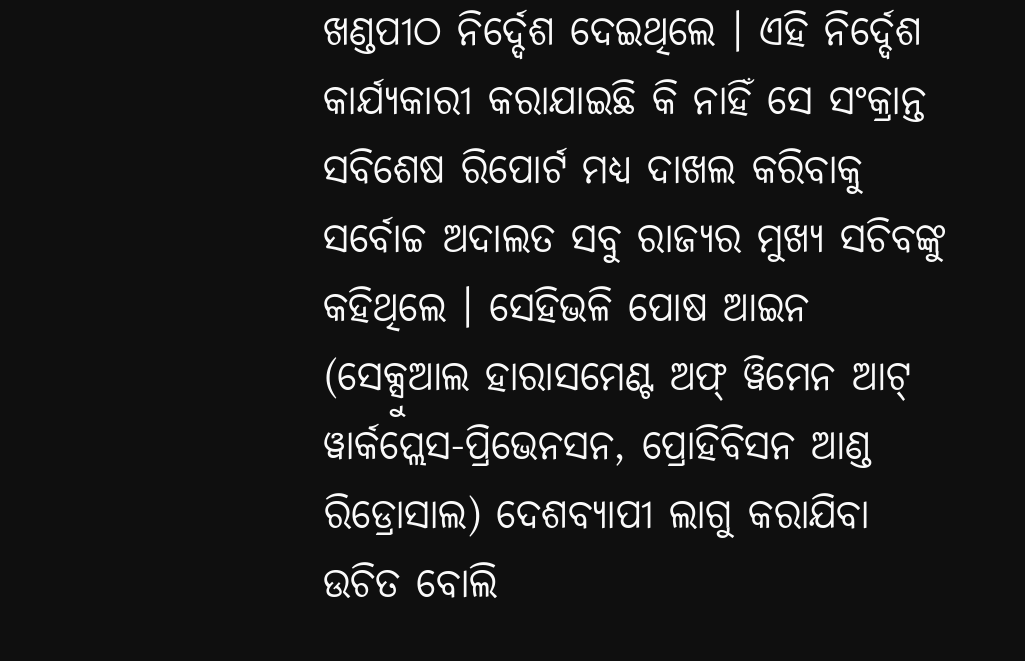ଖଣ୍ଡପୀଠ ନିର୍ଦ୍ଦେଶ ଦେଇଥିଲେ । ଏହି ନିର୍ଦ୍ଦେଶ କାର୍ଯ୍ୟକାରୀ କରାଯାଇଛି କି ନାହିଁ ସେ ସଂକ୍ରାନ୍ତ ସବିଶେଷ ରିପୋର୍ଟ ମଧ୍ୟ ଦାଖଲ କରିବାକୁ ସର୍ବୋଚ୍ଚ ଅଦାଲତ ସବୁ ରାଜ୍ୟର ମୁଖ୍ୟ ସଚିବଙ୍କୁ କହିଥିଲେ । ସେହିଭଳି ପୋଷ ଆଇନ (ସେକ୍ସୁଆଲ ହାରାସମେଣ୍ଟ ଅଫ୍‌ ୱିମେନ ଆଟ୍‌ ୱାର୍କପ୍ଲେସ-ପ୍ରିଭେନସନ, ପ୍ରୋହିବିସନ ଆଣ୍ଡ ରିଡ୍ରୋସାଲ) ଦେଶବ୍ୟାପୀ ଲାଗୁ କରାଯିବା ଉଚିତ ବୋଲି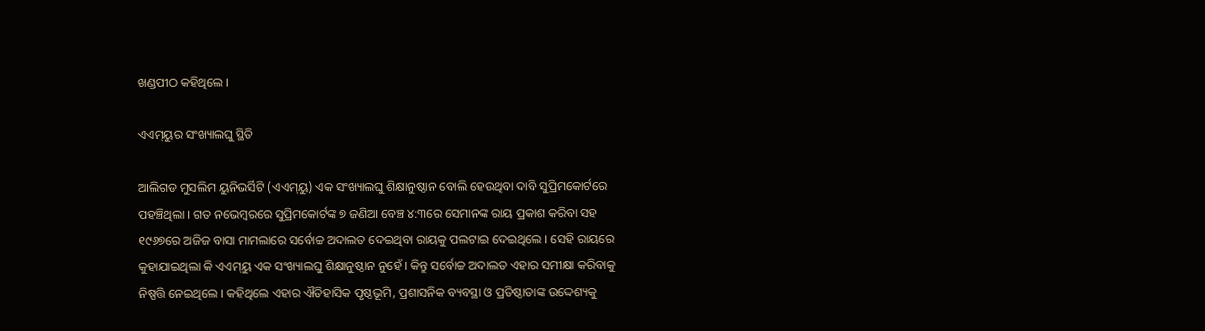ଖଣ୍ଡପୀଠ କହିଥିଲେ ।

ଏଏମ୍‌ୟୁର ସଂଖ୍ୟାଲଘୁ ସ୍ଥିତି

ଆଲିଗଡ ମୁସଲିମ ୟୁନିଭର୍ସିଟି (ଏଏମ୍‌ୟୁ) ଏକ ସଂଖ୍ୟାଲଘୁ ଶିକ୍ଷାନୁଷ୍ଠାନ ବୋଲି ହେଉଥିବା ଦାବି ସୁପ୍ରିମକୋର୍ଟରେ ପହଞ୍ଚିଥିଲା । ଗତ ନଭେମ୍ବରରେ ସୁପ୍ରିମକୋର୍ଟଙ୍କ ୭ ଜଣିଆ ବେଞ୍ଚ ୪:୩ରେ ସେମାନଙ୍କ ରାୟ ପ୍ରକାଶ କରିବା ସହ ୧୯୬୭ରେ ଅଜିଜ ବାସା ମାମଲାରେ ସର୍ବୋଚ୍ଚ ଅଦାଲତ ଦେଇଥିବା ରାୟକୁ ପଲଟାଇ ଦେଇଥିଲେ । ସେହି ରାୟରେ କୁହାଯାଇଥିଲା କି ଏଏମ୍‌ୟୁ ଏକ ସଂଖ୍ୟାଲଘୁ ଶିକ୍ଷାନୁଷ୍ଠାନ ନୁହେଁ । କିନ୍ତୁ ସର୍ବୋଚ୍ଚ ଅଦାଲତ ଏହାର ସମୀକ୍ଷା କରିବାକୁ ନିଷ୍ପତ୍ତି ନେଇଥିଲେ । କହିଥିଲେ ଏହାର ଐତିହାସିକ ପୃଷ୍ଠଭୂମି, ପ୍ରଶାସନିକ ବ୍ୟବସ୍ଥା ଓ ପ୍ରତିଷ୍ଠାତାଙ୍କ ଉଦ୍ଦେଶ୍ୟକୁ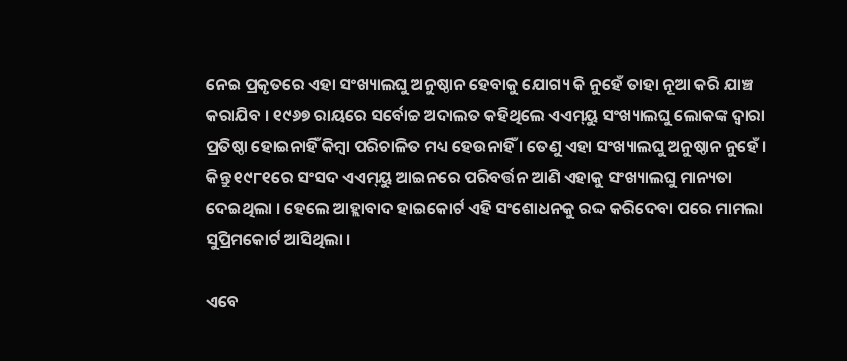ନେଇ ପ୍ରକୃତରେ ଏହା ସଂଖ୍ୟାଲଘୁ ଅନୁଷ୍ଠାନ ହେବାକୁ ଯୋଗ୍ୟ କି ନୁହେଁ ତାହା ନୂଆ କରି ଯାଞ୍ଚ କରାଯିବ । ୧୯୬୭ ରାୟରେ ସର୍ବୋଚ୍ଚ ଅଦାଲତ କହିଥିଲେ ଏଏମ୍‌ୟୁ ସଂଖ୍ୟାଲଘୁ ଲୋକଙ୍କ ଦ୍ୱାରା ପ୍ରତିଷ୍ଠା ହୋଇନାହିଁ କିମ୍ବା ପରିଚାଳିତ ମଧ୍ୟ ହେଉନାହିଁ । ତେଣୁ ଏହା ସଂଖ୍ୟାଲଘୁ ଅନୁଷ୍ଠାନ ନୁହେଁ । କିନ୍ତୁ ୧୯୮୧ରେ ସଂସଦ ଏଏମ୍‌ୟୁ ଆଇନରେ ପରିବର୍ତ୍ତନ ଆଣି ଏହାକୁ ସଂଖ୍ୟାଲଘୁ ମାନ୍ୟତା ଦେଇଥିଲା । ହେଲେ ଆହ୍ଲାବାଦ ହାଇକୋର୍ଟ ଏହି ସଂଶୋଧନକୁ ରଦ୍ଦ କରିଦେବା ପରେ ମାମଲା ସୁପ୍ରିମକୋର୍ଟ ଆସିଥିଲା ।

ଏବେ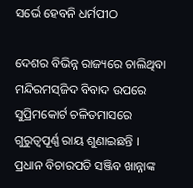ସର୍ଭେ ହେବନି ଧର୍ମପୀଠ

ଦେଶର ବିଭିନ୍ନ ରାଜ୍ୟରେ ଚାଲିଥିବା ମନ୍ଦିରମସ୍‌ଜିଦ ବିବାଦ ଉପରେ ସୁପ୍ରିମକୋର୍ଟ ଚଳିତମାସରେ ଗୁରୁତ୍ୱପୂର୍ଣ୍ଣ ରାୟ ଶୁଣାଇଛନ୍ତି । ପ୍ରଧାନ ବିଚାରପତି ସଞ୍ଜିବ ଖାନ୍ନାଙ୍କ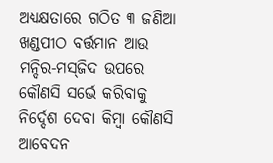ଅଧ୍ୟକ୍ଷତାରେ ଗଠିତ ୩ ଜଣିଆ ଖଣ୍ଡପୀଠ ବର୍ତ୍ତମାନ ଆଉ ମନ୍ଦିର-ମସ୍‌ଜିଦ ଉପରେ କୌଣସି ସର୍ଭେ କରିବାକୁ ନିର୍ଦ୍ଦେଶ ଦେବା କିମ୍ବା କୌଣସି ଆବେଦନ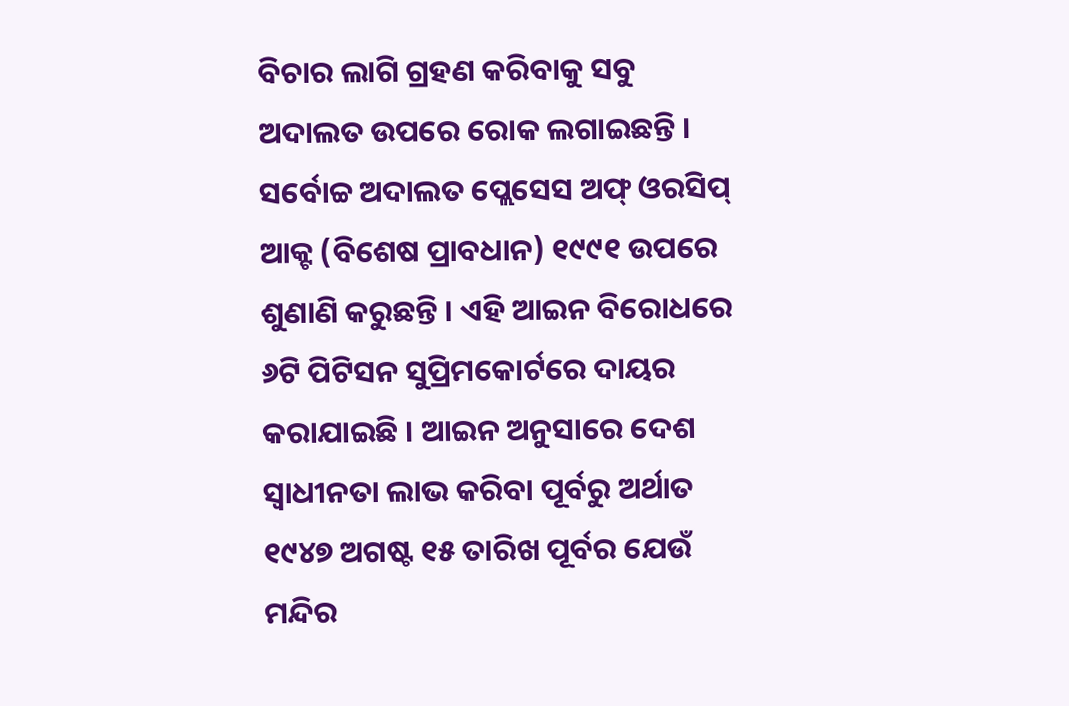ବିଚାର ଲାଗି ଗ୍ରହଣ କରିବାକୁ ସବୁ ଅଦାଲତ ଉପରେ ରୋକ ଲଗାଇଛନ୍ତି । ସର୍ବୋଚ୍ଚ ଅଦାଲତ ପ୍ଲେସେସ ଅଫ୍‌ ଓରସିପ୍‌ ଆକ୍ଟ (ବିଶେଷ ପ୍ରାବଧାନ) ୧୯୯୧ ଉପରେ ଶୁଣାଣି କରୁଛନ୍ତି । ଏହି ଆଇନ ବିରୋଧରେ ୬ଟି ପିଟିସନ ସୁପ୍ରିମକୋର୍ଟରେ ଦାୟର କରାଯାଇଛି । ଆଇନ ଅନୁସାରେ ଦେଶ ସ୍ୱାଧୀନତା ଲାଭ କରିବା ପୂର୍ବରୁ ଅର୍ଥାତ ୧୯୪୭ ଅଗଷ୍ଟ ୧୫ ତାରିଖ ପୂର୍ବର ଯେଉଁ ମନ୍ଦିର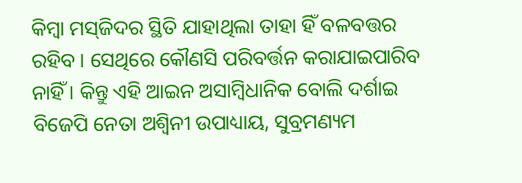କିମ୍ବା ମସ୍‌ଜିଦର ସ୍ଥିତି ଯାହାଥିଲା ତାହା ହିଁ ବଳବତ୍ତର ରହିବ । ସେଥିରେ କୌଣସି ପରିବର୍ତ୍ତନ କରାଯାଇପାରିବ ନାହିଁ । କିନ୍ତୁ ଏହି ଆଇନ ଅସାମ୍ବିଧାନିକ ବୋଲି ଦର୍ଶାଇ ବିଜେପି ନେତା ଅଶ୍ୱିନୀ ଉପାଧ୍ୟାୟ, ସୁବ୍ରମଣ୍ୟମ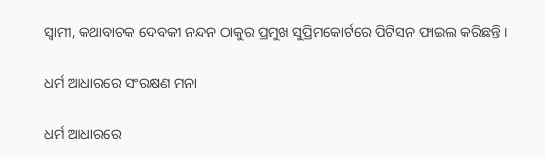ସ୍ୱାମୀ, କଥାବାଚକ ଦେବକୀ ନନ୍ଦନ ଠାକୁର ପ୍ରମୁଖ ସୁପ୍ରିମକୋର୍ଟରେ ପିଟିସନ ଫାଇଲ କରିଛନ୍ତି ।

ଧର୍ମ ଆଧାରରେ ସଂରକ୍ଷଣ ମନା

ଧର୍ମ ଆଧାରରେ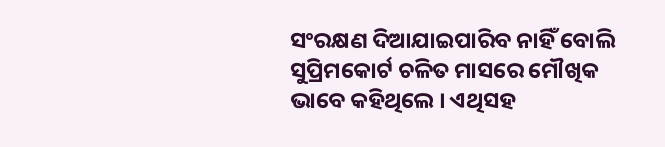ସଂରକ୍ଷଣ ଦିଆଯାଇପାରିବ ନାହିଁ ବୋଲି ସୁପ୍ରିମକୋର୍ଟ ଚଳିତ ମାସରେ ମୌଖିକ ଭାବେ କହିଥିଲେ । ଏଥିସହ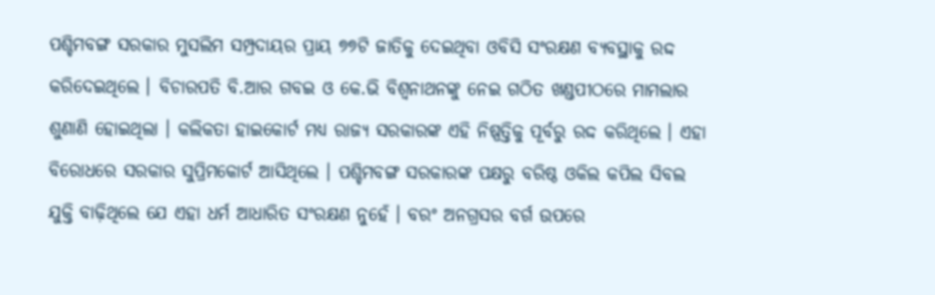ପଶ୍ଚିମବଙ୍ଗ ସରକାର ମୁସଲିମ ସମ୍ପ୍ରଦାୟର ପ୍ରାୟ ୭୭ଟି ଜାତିକୁ ଦେଇଥିବା ଓବିସି ସଂରକ୍ଷଣ ବ୍ୟବସ୍ଥାକୁ ରଦ୍ଦ କରିଦେଇଥିଲେ । ବିଚାରପତି ବି.ଆର ଗବଇ ଓ କେ.ଭି ବିଶ୍ୱନାଥନଙ୍କୁ ନେଇ ଗଠିତ ଖଣ୍ଡପୀଠରେ ମାମଲାର ଶୁଣାଣି ହୋଇଥିଲା । କଲିକତା ହାଇକୋର୍ଟ ମଧ୍ୟ ରାଜ୍ୟ ସରକାରଙ୍କ ଏହି ନିଷ୍ପତ୍ତିକୁ ପୂର୍ବରୁ ରଦ୍ଦ କରିଥିଲେ । ଏହା ବିରୋଧରେ ସରକାର ସୁପ୍ରିମକୋର୍ଟ ଆସିଥିଲେ । ପଶ୍ଚିମବଙ୍ଗ ସରକାରଙ୍କ ପକ୍ଷରୁ ବରିଷ୍ଠ ଓକିଲ କପିଲ ସିବଲ ଯୁକ୍ତି ବାଢ଼ିଥିଲେ ଯେ ଏହା ଧର୍ମ ଆଧାରିତ ସଂରକ୍ଷଣ ନୁହେଁ । ବରଂ ଅନଗ୍ରସର ବର୍ଗ ଉପରେ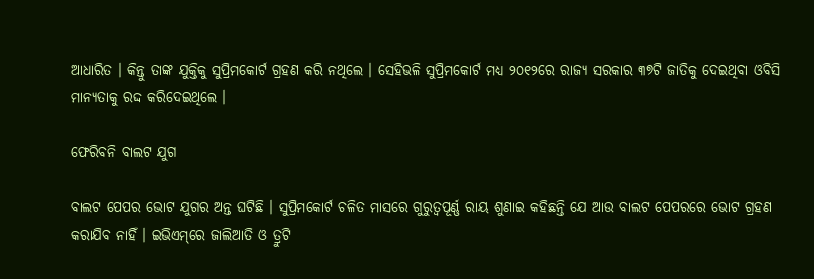ଆଧାରିତ । କିନ୍ତୁ ତାଙ୍କ ଯୁକ୍ତିକୁ ସୁପ୍ରିମକୋର୍ଟ ଗ୍ରହଣ କରି ନଥିଲେ । ସେହିଭଳି ସୁପ୍ରିମକୋର୍ଟ ମଧ୍ୟ ୨୦୧୨ରେ ରାଜ୍ୟ ସରକାର ୩୭ଟି ଜାତିକୁ ଦେଇଥିବା ଓବିସି ମାନ୍ୟତାକୁ ରଦ୍ଦ କରିଦେଇଥିଲେ ।

ଫେରିବନି ବାଲଟ ଯୁଗ

ବାଲଟ ପେପର ଭୋଟ ଯୁଗର ଅନ୍ତ ଘଟିଛି । ସୁପ୍ରିମକୋର୍ଟ ଚଳିତ ମାସରେ ଗୁରୁତ୍ୱପୂର୍ଣ୍ଣ ରାୟ ଶୁଣାଇ କହିଛନ୍ତି ଯେ ଆଉ ବାଲଟ ପେପରରେ ଭୋଟ ଗ୍ରହଣ କରାଯିବ ନାହିଁ । ଇଭିଏମ୍‌ରେ ଜାଲିଆତି ଓ ତ୍ରୁଟି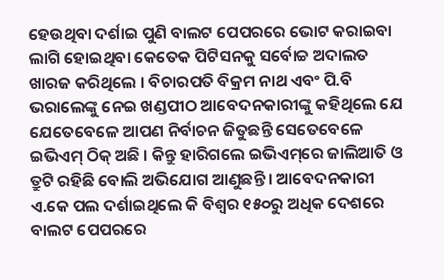ହେଉଥିବା ଦର୍ଶାଇ ପୁଣି ବାଲଟ ପେପରରେ ଭୋଟ କରାଇବା ଲାଗି ହୋଇଥିବା କେତେକ ପିଟିସନକୁ ସର୍ବୋଚ୍ଚ ଅଦାଲତ ଖାରଜ କରିଥିଲେ । ବିଚାରପତି ବିକ୍ରମ ନାଥ ଏବଂ ପି.ବି ଭରାଲେଙ୍କୁ ନେଇ ଖଣ୍ଡପୀଠ ଆବେଦନକାରୀଙ୍କୁ କହିଥିଲେ ଯେ ଯେତେବେଳେ ଆପଣ ନିର୍ବାଚନ ଜିତୁଛନ୍ତି ସେତେବେଳେ ଇଭିଏମ୍‌ ଠିକ୍‌ ଅଛି । କିନ୍ତୁ ହାରିଗଲେ ଇଭିଏମ୍‌ରେ ଜାଲିଆତି ଓ ତ୍ରୁଟି ରହିଛି ବୋଲି ଅଭିଯୋଗ ଆଣୁଛନ୍ତି । ଆବେଦନକାରୀ ଏ.କେ ପଲ ଦର୍ଶାଇଥିଲେ କି ବିଶ୍ୱର ୧୫୦ରୁ ଅଧିକ ଦେଶରେ ବାଲଟ ପେପରରେ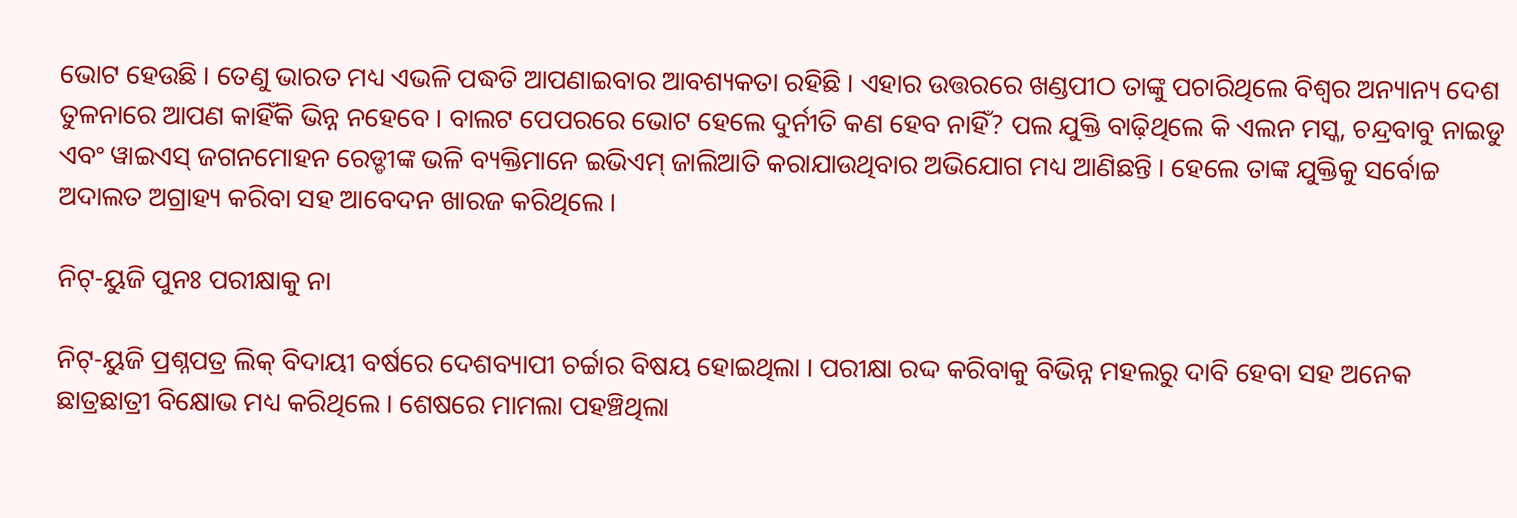ଭୋଟ ହେଉଛି । ତେଣୁ ଭାରତ ମଧ୍ୟ ଏଭଳି ପଦ୍ଧତି ଆପଣାଇବାର ଆବଶ୍ୟକତା ରହିଛି । ଏହାର ଉତ୍ତରରେ ଖଣ୍ଡପୀଠ ତାଙ୍କୁ ପଚାରିଥିଲେ ବିଶ୍ୱର ଅନ୍ୟାନ୍ୟ ଦେଶ ତୁଳନାରେ ଆପଣ କାହିଁକି ଭିନ୍ନ ନହେବେ । ବାଲଟ ପେପରରେ ଭୋଟ ହେଲେ ଦୁର୍ନୀତି କଣ ହେବ ନାହିଁ? ପଲ ଯୁକ୍ତି ବାଢ଼ିଥିଲେ କି ଏଲନ ମସ୍କ, ଚନ୍ଦ୍ରବାବୁ ନାଇଡୁ ଏବଂ ୱାଇଏସ୍‌ ଜଗନମୋହନ ରେଡ୍ଡୀଙ୍କ ଭଳି ବ୍ୟକ୍ତିମାନେ ଇଭିଏମ୍‌ ଜାଲିଆତି କରାଯାଉଥିବାର ଅଭିଯୋଗ ମଧ୍ୟ ଆଣିଛନ୍ତି । ହେଲେ ତାଙ୍କ ଯୁକ୍ତିକୁ ସର୍ବୋଚ୍ଚ ଅଦାଲତ ଅଗ୍ରାହ୍ୟ କରିବା ସହ ଆବେଦନ ଖାରଜ କରିଥିଲେ ।

ନିଟ୍‌-ୟୁଜି ପୁନଃ ପରୀକ୍ଷାକୁ ନା

ନିଟ୍‌-ୟୁଜି ପ୍ରଶ୍ନପତ୍ର ଲିକ୍‌ ବିଦାୟୀ ବର୍ଷରେ ଦେଶବ୍ୟାପୀ ଚର୍ଚ୍ଚାର ବିଷୟ ହୋଇଥିଲା । ପରୀକ୍ଷା ରଦ୍ଦ କରିବାକୁ ବିଭିନ୍ନ ମହଲରୁ ଦାବି ହେବା ସହ ଅନେକ ଛାତ୍ରଛାତ୍ରୀ ବିକ୍ଷୋଭ ମଧ୍ୟ କରିଥିଲେ । ଶେଷରେ ମାମଲା ପହଞ୍ଚିଥିଲା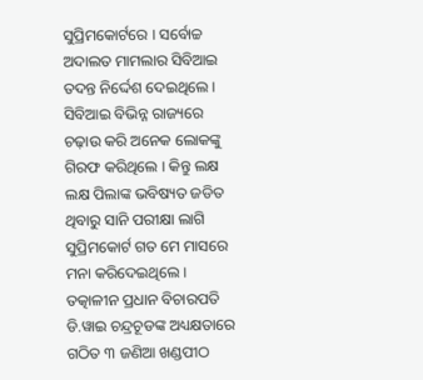ସୁପ୍ରିମକୋର୍ଟରେ । ସର୍ବୋଚ୍ଚ ଅଦାଲତ ମାମଲାର ସିବିଆଇ ତଦନ୍ତ ନିର୍ଦ୍ଦେଶ ଦେଇଥିଲେ । ସିବିଆଇ ବିଭିନ୍ନ ରାଜ୍ୟରେ ଚଢ଼ାଉ କରି ଅନେକ ଲୋକଙ୍କୁ ଗିରଫ କରିଥିଲେ । କିନ୍ତୁ ଲକ୍ଷ ଲକ୍ଷ ପିଲାଙ୍କ ଭବିଷ୍ୟତ ଜଡିତ ଥିବାରୁ ସାନି ପରୀକ୍ଷା ଲାଗି ସୁପ୍ରିମକୋର୍ଟ ଗତ ମେ ମାସରେ ମନା କରିଦେଇଥିଲେ । ତତ୍କାଳୀନ ପ୍ରଧାନ ବିଚାରପତି ଡି.ୱାଇ ଚନ୍ଦ୍ରଚୂଡଙ୍କ ଅଧ୍ୟକ୍ଷତାରେ ଗଠିତ ୩ ଜଣିଆ ଖଣ୍ଡପୀଠ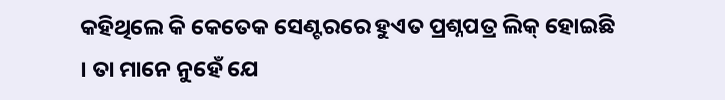କହିଥିଲେ କି କେତେକ ସେଣ୍ଟରରେ ହୁଏତ ପ୍ରଶ୍ନପତ୍ର ଲିକ୍‌ ହୋଇଛି । ତା ମାନେ ନୁହେଁ ଯେ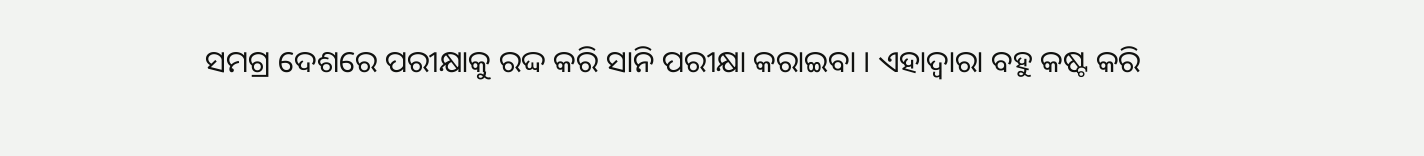ସମଗ୍ର ଦେଶରେ ପରୀକ୍ଷାକୁ ରଦ୍ଦ କରି ସାନି ପରୀକ୍ଷା କରାଇବା । ଏହାଦ୍ୱାରା ବହୁ କଷ୍ଟ କରି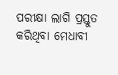ପରୀକ୍ଷା ଲାଗି ପ୍ରସ୍ତୁତ କରିଥିବା ମେଧାବୀ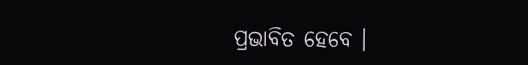ପ୍ରଭାବିତ ହେବେ ।